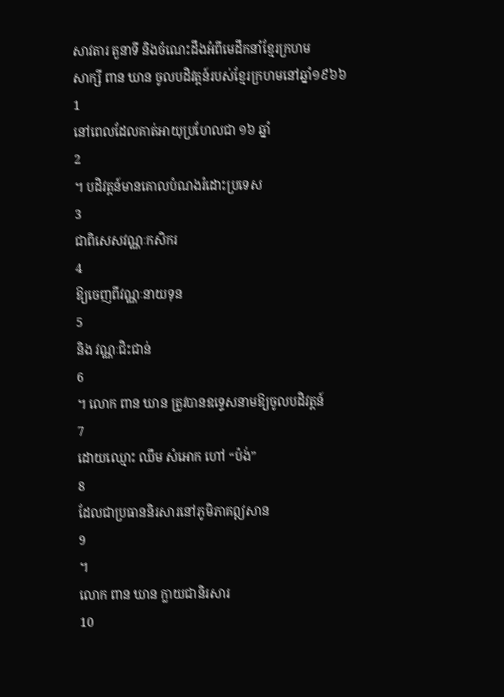សាវតារ តួនាទី និងចំណេះដឹងអំពីមេដឹកនាំខ្មែរក្រហម
សាក្សី ពាន ឃាន ចូលបដិវត្តន៍របស់ខ្មែរក្រហមនៅឆ្នាំ១៩៦៦
1
នៅពេលដែលគាត់អាយុប្រហែលជា ១៦ ឆ្នាំ
2
។ បដិវត្តន៍មានគោលបំណងរំដោះប្រទេស
3
ជាពិសេសវណ្ណៈកសិករ
4
ឱ្យចេញពីវណ្ណៈនាយទុន
5
និង វណ្ណៈជិះជាន់
6
។ លោក ពាន ឃាន ត្រូវបានឧទ្ទេសនាមឱ្យចូលបដិវត្តន៍
7
ដោយឈ្មោះ ឈឹម សំអោក ហៅ “ប៉ង់”
8
ដែលជាប្រធាននិរសារនៅភូមិភាគឦសាន
9
។
លោក ពាន ឃាន ក្លាយជានិរសារ
10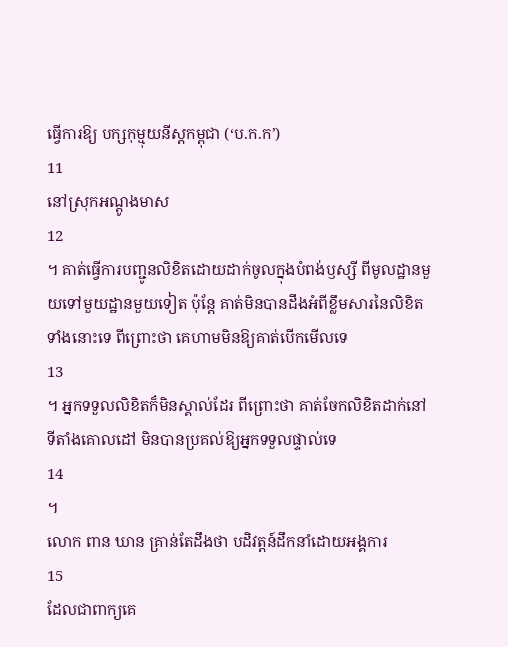ធ្វើការឱ្យ បក្សកុម្មុយនីស្តកម្ពុជា (‘ប.ក.ក’)
11
នៅស្រុកអណ្តូងមាស
12
។ គាត់ធ្វើការបញ្ជូនលិខិតដោយដាក់ចូលក្នុងបំពង់ឫស្សី ពីមូលដ្ឋានមួយទៅមួយដ្ឋានមួយទៀត ប៉ុន្តែ គាត់មិនបានដឹងអំពីខ្លឹមសារនៃលិខិតទាំងនោះទេ ពីព្រោះថា គេហាមមិនឱ្យគាត់បើកមើលទេ
13
។ អ្នកទទួលលិខិតក៏មិនស្គាល់ដែរ ពីព្រោះថា គាត់ចែកលិខិតដាក់នៅទីតាំងគោលដៅ មិនបានប្រគល់ឱ្យអ្នកទទួលផ្ទាល់ទេ
14
។
លោក ពាន ឃាន គ្រាន់តែដឹងថា បដិវត្តន៍ដឹកនាំដោយអង្គការ
15
ដែលជាពាក្យគេ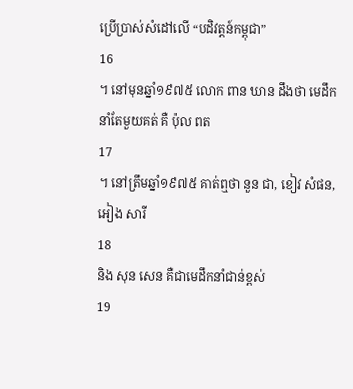ប្រើប្រាស់សំដៅលើ “បដិវត្តន៍កម្ពុជា”
16
។ នៅមុនឆ្នាំ១៩៧៥ លោក ពាន ឃាន ដឹងថា មេដឹកនាំតែមួយគត់ គឺ ប៉ុល ពត
17
។ នៅត្រឹមឆ្នាំ១៩៧៥ គាត់ឮថា នួន ជា, ខៀវ សំផន, អៀង សារី
18
និង សុន សេន គឺជាមេដឹកនាំជាន់ខ្ពស់
19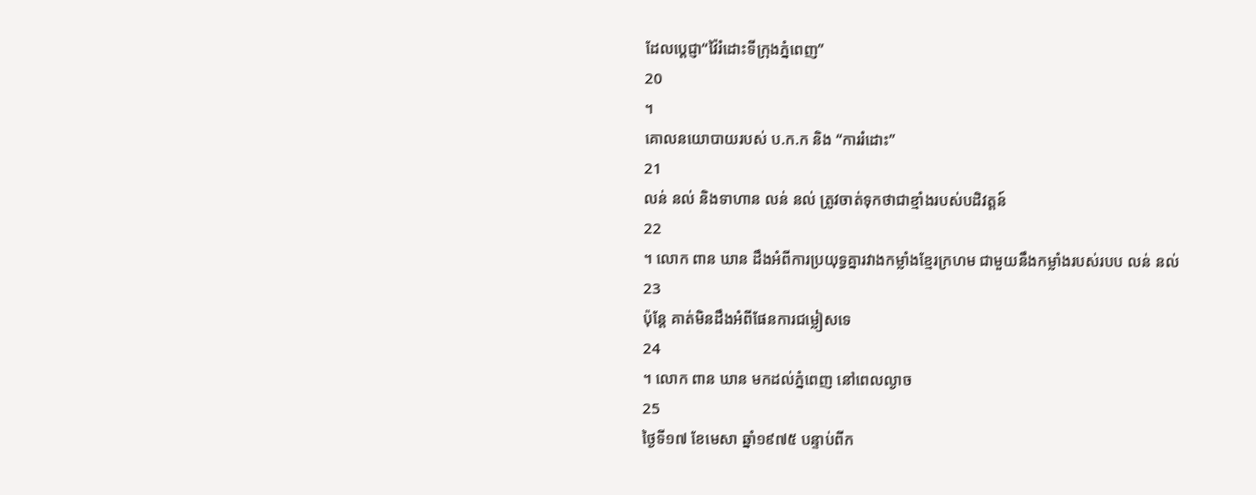ដែលប្តេជ្ញា“វ៉ៃរំដោះទីក្រុងភ្នំពេញ”
20
។
គោលនយោបាយរបស់ ប.ក.ក និង “ការរំដោះ”
21
លន់ នល់ និងទាហាន លន់ នល់ ត្រូវចាត់ទុកថាជាខ្មាំងរបស់បដិវត្តន៍
22
។ លោក ពាន ឃាន ដឹងអំពីការប្រយុទ្ធគ្នារវាងកម្លាំងខ្មែរក្រហម ជាមួយនឹងកម្លាំងរបស់របប លន់ នល់
23
ប៉ុន្តែ គាត់មិនដឹងអំពីផែនការជម្លៀសទេ
24
។ លោក ពាន ឃាន មកដល់ភ្នំពេញ នៅពេលល្ងាច
25
ថ្ងៃទី១៧ ខែមេសា ឆ្នាំ១៩៧៥ បន្ទាប់ពីក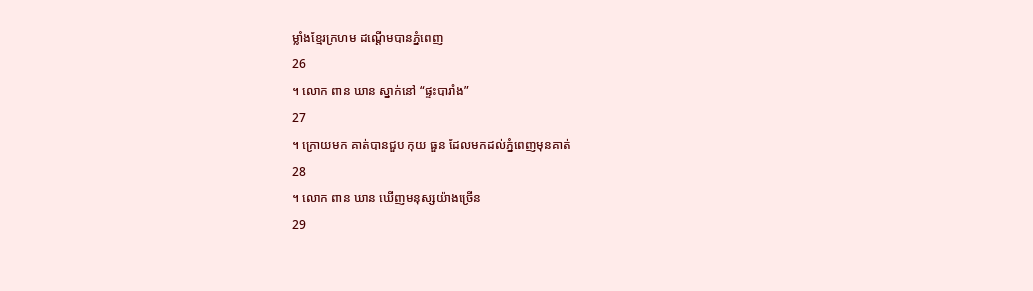ម្លាំងខ្មែរក្រហម ដណ្តើមបានភ្នំពេញ
26
។ លោក ពាន ឃាន ស្នាក់នៅ “ផ្ទះបារាំង”
27
។ ក្រោយមក គាត់បានជួប កុយ ធួន ដែលមកដល់ភ្នំពេញមុនគាត់
28
។ លោក ពាន ឃាន ឃើញមនុស្សយ៉ាងច្រើន
29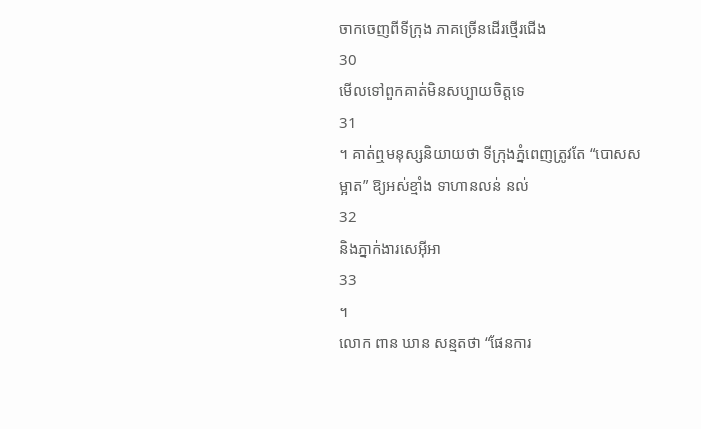ចាកចេញពីទីក្រុង ភាគច្រើនដើរថ្មើរជើង
30
មើលទៅពួកគាត់មិនសប្បាយចិត្តទេ
31
។ គាត់ឮមនុស្សនិយាយថា ទីក្រុងភ្នំពេញត្រូវតែ “បោសសម្អាត” ឱ្យអស់ខ្មាំង ទាហានលន់ នល់
32
និងភ្នាក់ងារសេអ៊ីអា
33
។
លោក ពាន ឃាន សន្មតថា “ផែនការ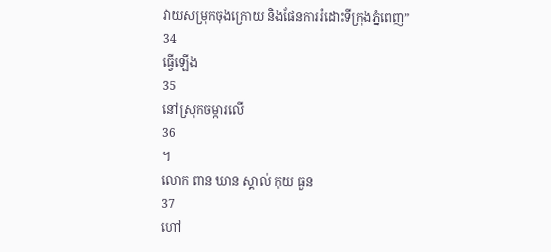វាយសម្រុកចុងក្រោយ និងផែនការរំដោះទីក្រុងភ្នំពេញ”
34
ធ្វើឡើង
35
នៅស្រុកចម្ការលើ
36
។
លោក ពាន ឃាន ស្គាល់ កុយ ធួន
37
ហៅ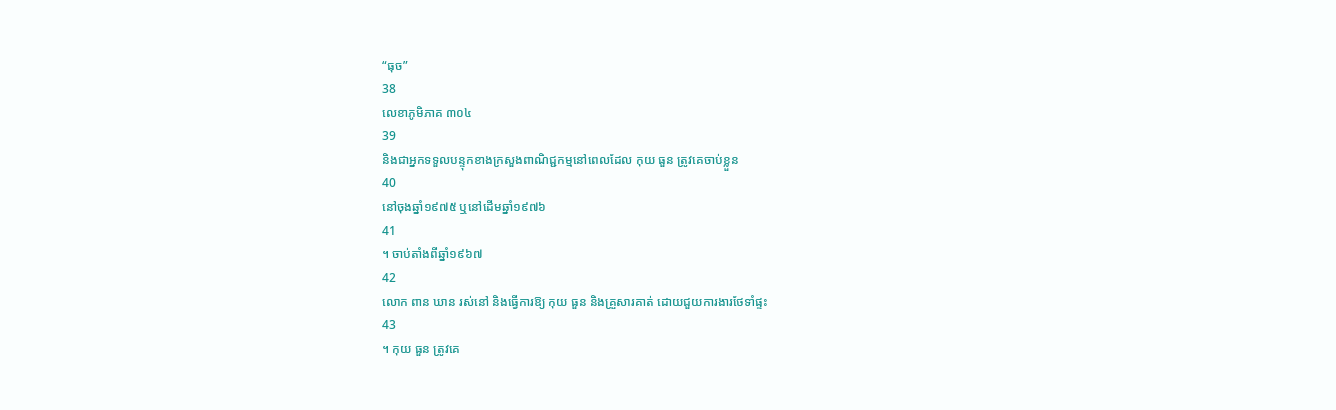“ធុច”
38
លេខាភូមិភាគ ៣០៤
39
និងជាអ្នកទទួលបន្ទុកខាងក្រសួងពាណិជ្ជកម្មនៅពេលដែល កុយ ធួន ត្រូវគេចាប់ខ្លួន
40
នៅចុងឆ្នាំ១៩៧៥ ឬនៅដើមឆ្នាំ១៩៧៦
41
។ ចាប់តាំងពីឆ្នាំ១៩៦៧
42
លោក ពាន ឃាន រស់នៅ និងធ្វើការឱ្យ កុយ ធួន និងគ្រួសារគាត់ ដោយជួយការងារថែទាំផ្ទះ
43
។ កុយ ធួន ត្រូវគេ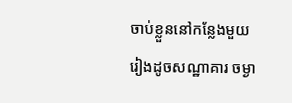ចាប់ខ្លួននៅកន្លែងមួយរៀងដូចសណ្ឋាគារ ចម្ងា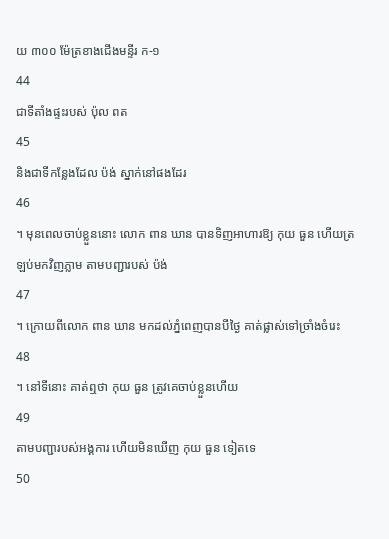យ ៣០០ ម៉ែត្រខាងជើងមន្ទីរ ក-១
44
ជាទីតាំងផ្ទះរបស់ ប៉ុល ពត
45
និងជាទីកន្លែងដែល ប៉ង់ ស្នាក់នៅផងដែរ
46
។ មុនពេលចាប់ខ្លួននោះ លោក ពាន ឃាន បានទិញអាហារឱ្យ កុយ ធួន ហើយត្រឡប់មកវិញភ្លាម តាមបញ្ជារបស់ ប៉ង់
47
។ ក្រោយពីលោក ពាន ឃាន មកដល់ភ្នំពេញបានបីថ្ងៃ គាត់ផ្លាស់ទៅច្រាំងចំរេះ
48
។ នៅទីនោះ គាត់ឮថា កុយ ធួន ត្រូវគេចាប់ខ្លួនហើយ
49
តាមបញ្ជារបស់អង្គការ ហើយមិនឃើញ កុយ ធួន ទៀតទេ
50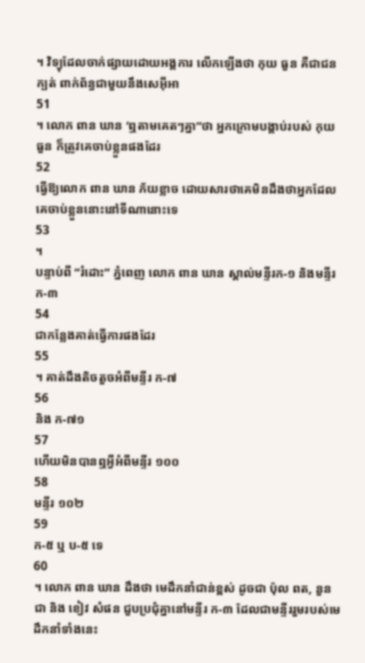។ វិទ្យុដែលចាក់ផ្សាយដោយអង្គការ លើកឡើងថា កុយ ធួន គឺជាជនក្បត់ ពាក់ព័ន្ធជាមួយនឹងសេអ៊ីអា
51
។ លោក ពាន ឃាន ‘ឮតាមគេតៗគ្នា”ថា អ្នកក្រោមបង្គាប់របស់ កុយ ធួន ក៏ត្រូវគេចាប់ខ្លួនផងដែរ
52
ធ្វើឱ្យលោក ពាន ឃាន ភ័យខ្លាច ដោយសារថាគេមិនដឹងថាអ្នកដែលគេចាប់ខ្លួននោះនៅទីណានោះទេ
53
។
បន្ទាប់ពី “រំដោះ” ភ្នំពេញ លោក ពាន ឃាន ស្គាល់មន្ទីរក-១ និងមន្ទីរ ក-៣
54
ជាកន្លែងគាត់ធ្វើការផងដែរ
55
។ គាត់ដឹងតិចតួចអំពីមន្ទីរ ក-៧
56
និង ក-៧១
57
ហើយមិនបានឮអ្វីអំពីមន្ទីរ ១០០
58
មន្ទីរ ១០២
59
ក-៥ ឬ ប-៥ ទេ
60
។ លោក ពាន ឃាន ដឹងថា មេដឹកនាំជាន់ខ្ពស់ ដូចជា ប៉ុល ពត, នួន ជា និង ខៀវ សំផន ជួបប្រជុំគ្នានៅមន្ទីរ ក-៣ ដែលជាមន្ទីររួមរបស់មេដឹកនាំទាំងនេះ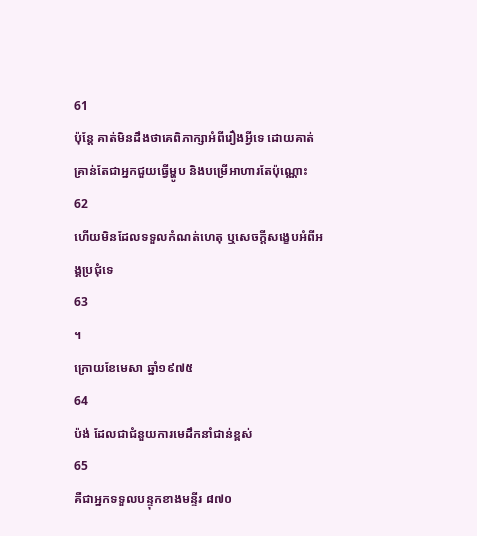61
ប៉ុន្តែ គាត់មិនដឹងថាគេពិភាក្សាអំពីរឿងអ្វីទេ ដោយគាត់គ្រាន់តែជាអ្នកជួយធ្វើម្ហូប និងបម្រើអាហារតែប៉ុណ្ណោះ
62
ហើយមិនដែលទទួលកំណត់ហេតុ ឬសេចក្តីសង្ខេបអំពីអង្គប្រជុំទេ
63
។
ក្រោយខែមេសា ឆ្នាំ១៩៧៥
64
ប៉ង់ ដែលជាជំនួយការមេដឹកនាំជាន់ខ្ពស់
65
គឺជាអ្នកទទួលបន្ទុកខាងមន្ទីរ ៨៧០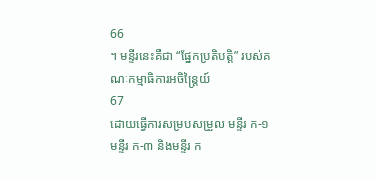66
។ មន្ទីរនេះគឺជា “ផ្នែកប្រតិបត្តិ” របស់គណៈកម្មាធិការអចិន្ត្រៃយ៍
67
ដោយធ្វើការសម្របសម្រួល មន្ទីរ ក-១ មន្ទីរ ក-៣ និងមន្ទីរ ក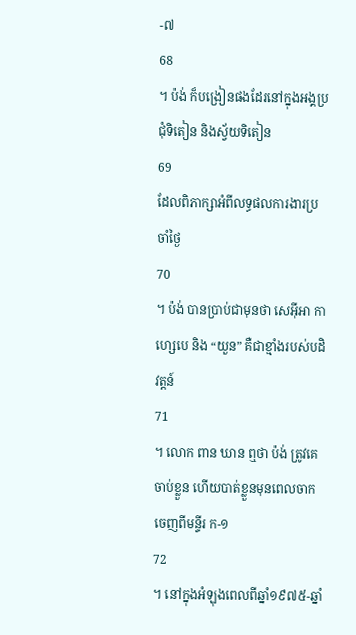-៧
68
។ ប៉ង់ ក៏បង្រៀនផងដែរនៅក្នុងអង្គប្រជុំទិតៀន និងស្វ័យទិតៀន
69
ដែលពិភាក្សាអំពីលទ្ធផលការងារប្រចាំថ្ងៃ
70
។ ប៉ង់ បានប្រាប់ជាមុនថា សេអ៊ីអា កាហ្សេបេ និង “យួន” គឺជាខ្មាំងរបស់បដិវត្តន៍
71
។ លោក ពាន ឃាន ឮថា ប៉ង់ ត្រូវគេចាប់ខ្លួន ហើយបាត់ខ្លួនមុនពេលចាកចេញពីមន្ទីរ ក-១
72
។ នៅក្នុងអំឡុងពេលពីឆ្នាំ១៩៧៥-ឆ្នាំ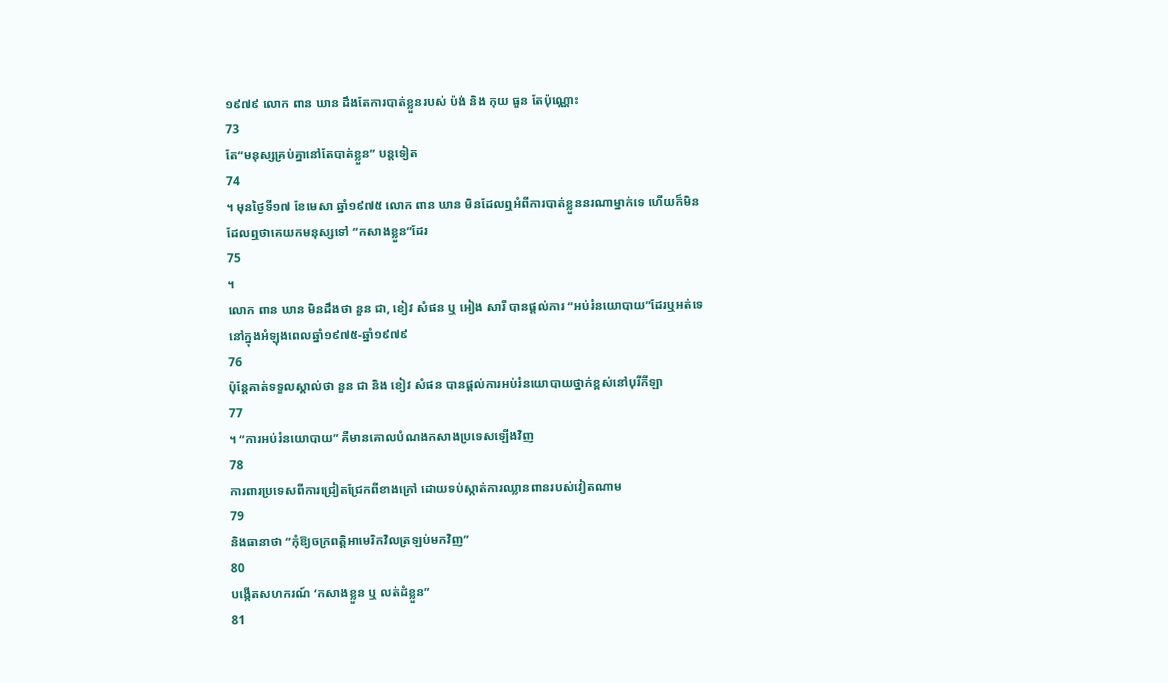១៩៧៩ លោក ពាន ឃាន ដឹងតែការបាត់ខ្លួនរបស់ ប៉ង់ និង កុយ ធួន តែប៉ុណ្ណោះ
73
តែ“មនុស្សគ្រប់គ្នានៅតែបាត់ខ្លួន” បន្តទៀត
74
។ មុនថ្ងៃទី១៧ ខែមេសា ឆ្នាំ១៩៧៥ លោក ពាន ឃាន មិនដែលឮអំពីការបាត់ខ្លួននរណាម្នាក់ទេ ហើយក៏មិនដែលឮថាគេយកមនុស្សទៅ “កសាងខ្លួន”ដែរ
75
។
លោក ពាន ឃាន មិនដឹងថា នួន ជា, ខៀវ សំផន ឬ អៀង សារី បានផ្តល់ការ “អប់រំនយោបាយ”ដែរឬអត់ទេនៅក្នុងអំឡុងពេលឆ្នាំ១៩៧៥-ឆ្នាំ១៩៧៩
76
ប៉ុន្តែគាត់ទទួលស្គាល់ថា នួន ជា និង ខៀវ សំផន បានផ្តល់ការអប់រំនយោបាយថ្នាក់ខ្ពស់នៅបុរីកីឡា
77
។ “ការអប់រំនយោបាយ” គឺមានគោលបំណងកសាងប្រទេសឡើងវិញ
78
ការពារប្រទេសពីការជ្រៀតជ្រែកពីខាងក្រៅ ដោយទប់ស្កាត់ការឈ្លានពានរបស់វៀតណាម
79
និងធានាថា “កុំឱ្យចក្រពត្តិអាមេរិកវិលត្រឡប់មកវិញ”
80
បង្កើតសហករណ៍ ‘កសាងខ្លួន ឬ លត់ដំខ្លួន”
81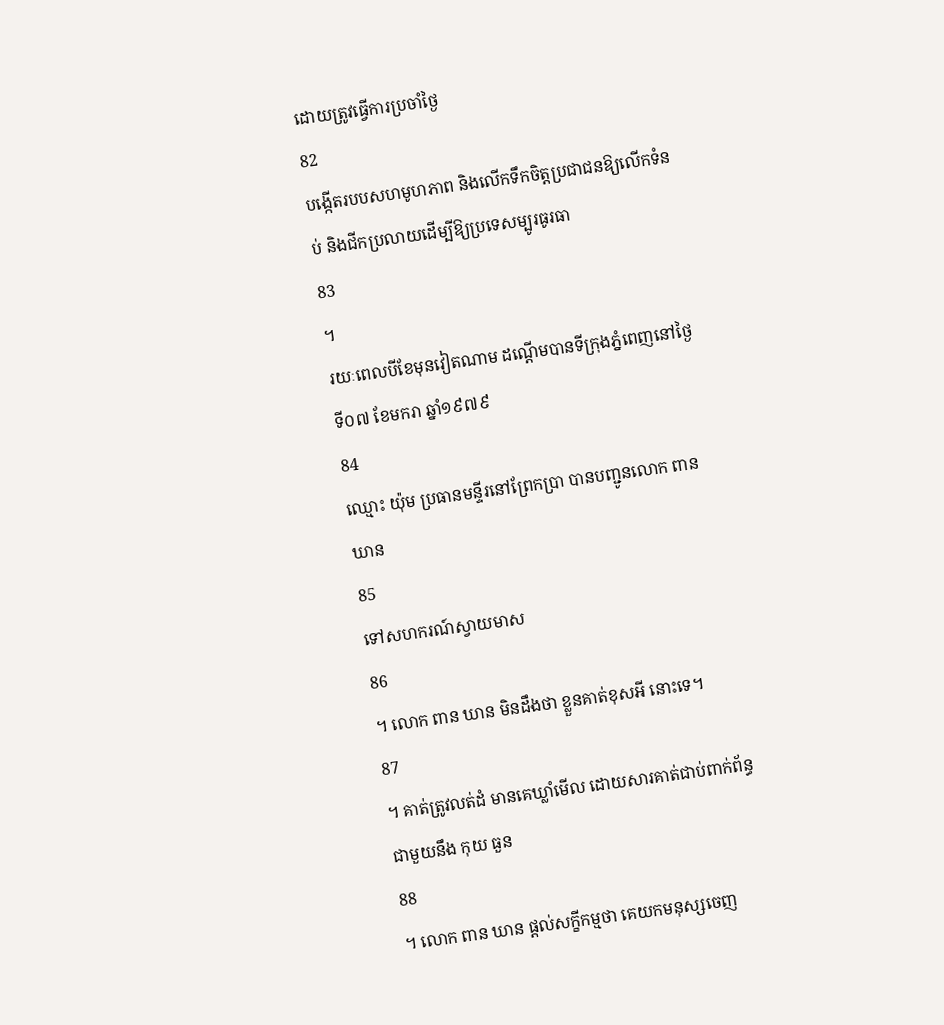ដោយត្រូវធ្វើការប្រចាំថ្ងៃ
82
បង្កើតរបបសហមូហភាព និងលើកទឹកចិត្តប្រជាជនឱ្យលើកទំនប់ និងជីកប្រលាយដើម្បីឱ្យប្រទេសម្បូរធូរធា
83
។
រយៈពេលបីខែមុនវៀតណាម ដណ្តើមបានទីក្រុងភ្នំពេញនៅថ្ងៃទី០៧ ខែមករា ឆ្នាំ១៩៧៩
84
ឈ្មោះ យ៉ុម ប្រធានមន្ទីរនៅព្រែកប្រា បានបញ្ជូនលោក ពាន ឃាន
85
ទៅសហករណ៍ស្វាយមាស
86
។ លោក ពាន ឃាន មិនដឹងថា ខ្លួនគាត់ខុសអី នោះទេ។
87
។ គាត់ត្រូវលត់ដំ មានគេឃ្លាំមើល ដោយសារគាត់ជាប់ពាក់ព័ន្ធជាមួយនឹង កុយ ធួន
88
។ លោក ពាន ឃាន ផ្តល់សក្ខីកម្មថា គេយកមនុស្សចេញ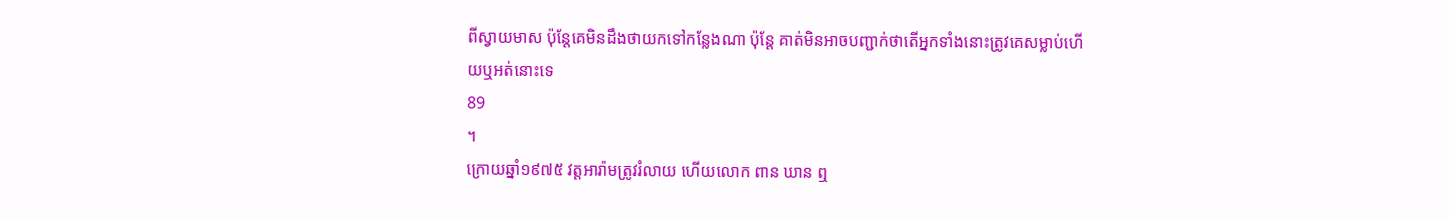ពីស្វាយមាស ប៉ុន្តែគេមិនដឹងថាយកទៅកន្លែងណា ប៉ុន្តែ គាត់មិនអាចបញ្ជាក់ថាតើអ្នកទាំងនោះត្រូវគេសម្លាប់ហើយឬអត់នោះទេ
89
។
ក្រោយឆ្នាំ១៩៧៥ វត្តអារ៉ាមត្រូវរំលាយ ហើយលោក ពាន ឃាន ឮ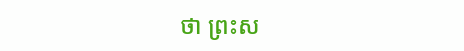ថា ព្រះស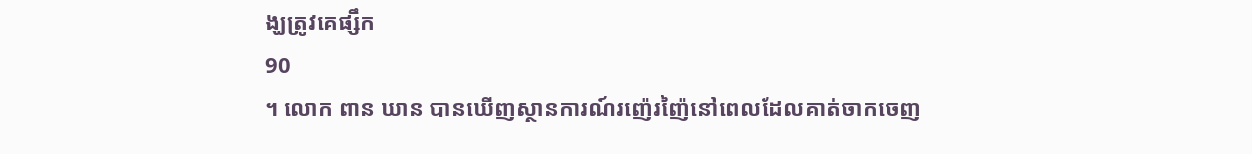ង្ឃត្រូវគេផ្សឹក
90
។ លោក ពាន ឃាន បានឃើញស្ថានការណ៍រញ៉េរញ៉ៃនៅពេលដែលគាត់ចាកចេញ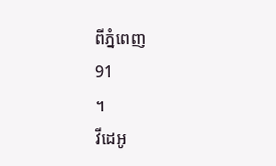ពីភ្នំពេញ
91
។
វីដេអូ